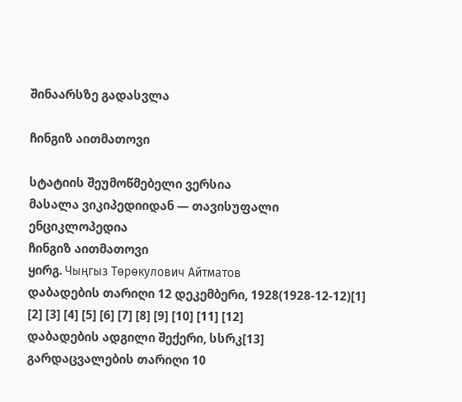შინაარსზე გადასვლა

ჩინგიზ აითმათოვი

სტატიის შეუმოწმებელი ვერსია
მასალა ვიკიპედიიდან — თავისუფალი ენციკლოპედია
ჩინგიზ აითმათოვი
ყირგ. Чыңгыз Төрөкулович Айтматов
დაბადების თარიღი 12 დეკემბერი, 1928(1928-12-12)[1] [2] [3] [4] [5] [6] [7] [8] [9] [10] [11] [12]
დაბადების ადგილი შექერი, სსრკ[13]
გარდაცვალების თარიღი 10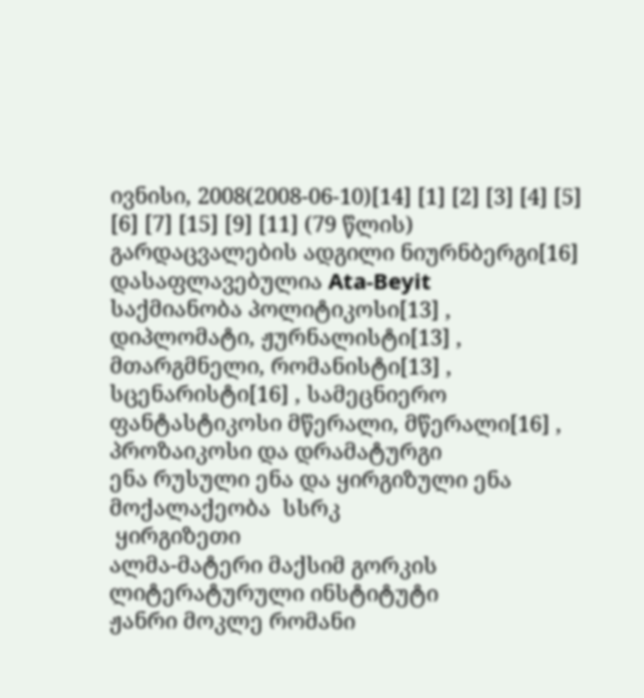ივნისი, 2008(2008-06-10)[14] [1] [2] [3] [4] [5] [6] [7] [15] [9] [11] (79 წლის)
გარდაცვალების ადგილი ნიურნბერგი[16]
დასაფლავებულია Ata-Beyit
საქმიანობა პოლიტიკოსი[13] , დიპლომატი, ჟურნალისტი[13] , მთარგმნელი, რომანისტი[13] , სცენარისტი[16] , სამეცნიერო ფანტასტიკოსი მწერალი, მწერალი[16] , პროზაიკოსი და დრამატურგი
ენა რუსული ენა და ყირგიზული ენა
მოქალაქეობა  სსრკ
 ყირგიზეთი
ალმა-მატერი მაქსიმ გორკის ლიტერატურული ინსტიტუტი
ჟანრი მოკლე რომანი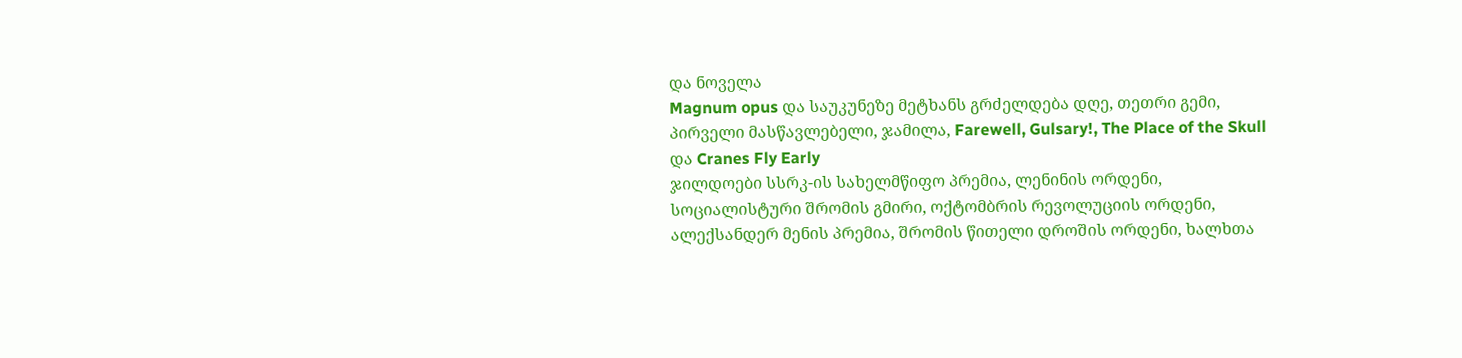და ნოველა
Magnum opus და საუკუნეზე მეტხანს გრძელდება დღე, თეთრი გემი, პირველი მასწავლებელი, ჯამილა, Farewell, Gulsary!, The Place of the Skull და Cranes Fly Early
ჯილდოები სსრკ-ის სახელმწიფო პრემია, ლენინის ორდენი, სოციალისტური შრომის გმირი, ოქტომბრის რევოლუციის ორდენი, ალექსანდერ მენის პრემია, შრომის წითელი დროშის ორდენი, ხალხთა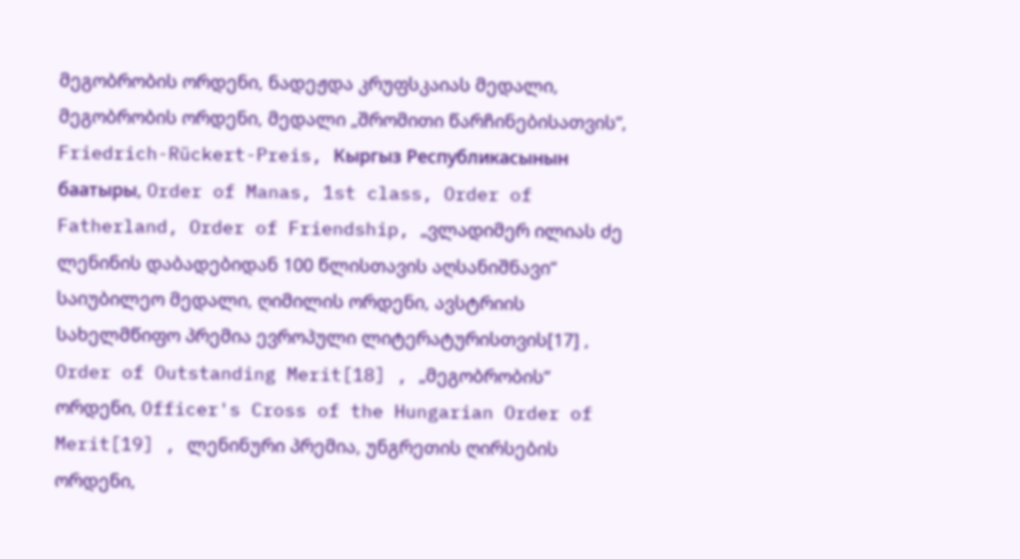მეგობრობის ორდენი, ნადეჟდა კრუფსკაიას მედალი, მეგობრობის ორდენი, მედალი „შრომითი წარჩინებისათვის“, Friedrich-Rückert-Preis, Кыргыз Республикасынын баатыры, Order of Manas, 1st class, Order of Fatherland, Order of Friendship, „ვლადიმერ ილიას ძე ლენინის დაბადებიდან 100 წლისთავის აღსანიშნავი“ საიუბილეო მედალი, ღიმილის ორდენი, ავსტრიის სახელმწიფო პრემია ევროპული ლიტერატურისთვის[17] , Order of Outstanding Merit[18] , „მეგობრობის“ ორდენი, Officer's Cross of the Hungarian Order of Merit[19] , ლენინური პრემია, უნგრეთის ღირსების ორდენი,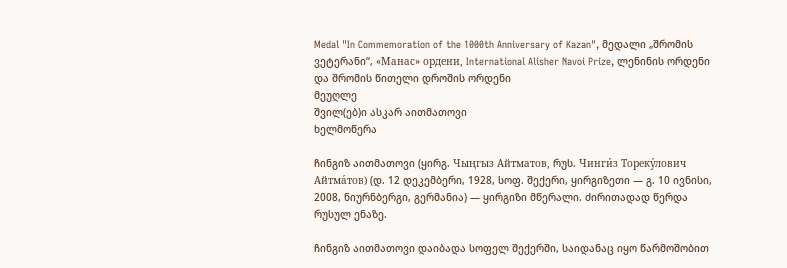Medal "In Commemoration of the 1000th Anniversary of Kazan", მედალი „შრომის ვეტერანი“, «Манас» ордени, International Alisher Navoi Prize, ლენინის ორდენი და შრომის წითელი დროშის ორდენი
მეუღლე
შვილ(ებ)ი ასკარ აითმათოვი
ხელმოწერა

ჩინგიზ აითმათოვი (ყირგ. Чыңгыз Айтматов, რუს. Чинги́з Тореку́лович Айтма́тов) (დ. 12 დეკემბერი, 1928, სოფ. შექერი, ყირგიზეთი — გ. 10 ივნისი, 2008, ნიურნბერგი, გერმანია) — ყირგიზი მწერალი. ძირითადად წერდა რუსულ ენაზე.

ჩინგიზ აითმათოვი დაიბადა სოფელ შექერში, საიდანაც იყო წარმოშობით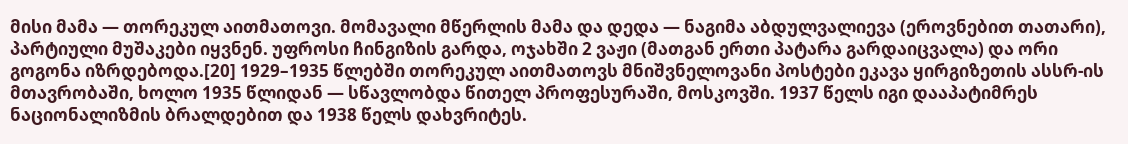მისი მამა — თორეკულ აითმათოვი. მომავალი მწერლის მამა და დედა — ნაგიმა აბდულვალიევა (ეროვნებით თათარი), პარტიული მუშაკები იყვნენ. უფროსი ჩინგიზის გარდა, ოჯახში 2 ვაჟი (მათგან ერთი პატარა გარდაიცვალა) და ორი გოგონა იზრდებოდა.[20] 1929–1935 წლებში თორეკულ აითმათოვს მნიშვნელოვანი პოსტები ეკავა ყირგიზეთის ასსრ-ის მთავრობაში, ხოლო 1935 წლიდან — სწავლობდა წითელ პროფესურაში, მოსკოვში. 1937 წელს იგი დააპატიმრეს ნაციონალიზმის ბრალდებით და 1938 წელს დახვრიტეს.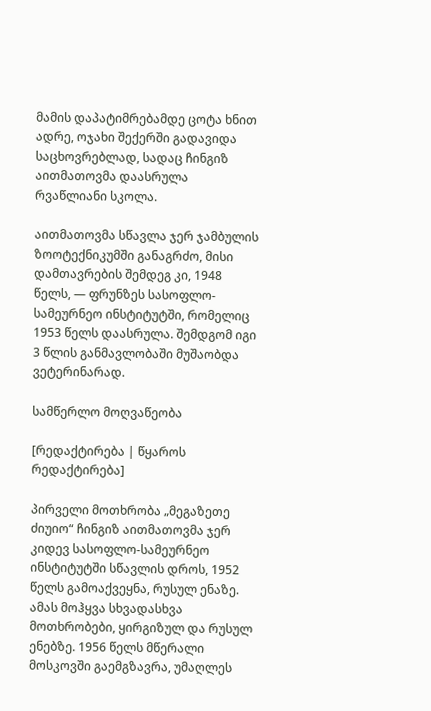მამის დაპატიმრებამდე ცოტა ხნით ადრე, ოჯახი შექერში გადავიდა საცხოვრებლად, სადაც ჩინგიზ აითმათოვმა დაასრულა რვაწლიანი სკოლა.

აითმათოვმა სწავლა ჯერ ჯამბულის ზოოტექნიკუმში განაგრძო, მისი დამთავრების შემდეგ კი, 1948 წელს, — ფრუნზეს სასოფლო-სამეურნეო ინსტიტუტში, რომელიც 1953 წელს დაასრულა. შემდგომ იგი 3 წლის განმავლობაში მუშაობდა ვეტერინარად.

სამწერლო მოღვაწეობა

[რედაქტირება | წყაროს რედაქტირება]

პირველი მოთხრობა „მეგაზეთე ძიუიო“ ჩინგიზ აითმათოვმა ჯერ კიდევ სასოფლო-სამეურნეო ინსტიტუტში სწავლის დროს, 1952 წელს გამოაქვეყნა, რუსულ ენაზე. ამას მოჰყვა სხვადასხვა მოთხრობები, ყირგიზულ და რუსულ ენებზე. 1956 წელს მწერალი მოსკოვში გაემგზავრა, უმაღლეს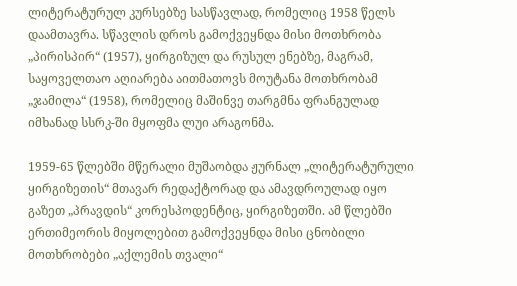ლიტერატურულ კურსებზე სასწავლად, რომელიც 1958 წელს დაამთავრა. სწავლის დროს გამოქვეყნდა მისი მოთხრობა „პირისპირ“ (1957), ყირგიზულ და რუსულ ენებზე, მაგრამ, საყოველთაო აღიარება აითმათოვს მოუტანა მოთხრობამ „ჯამილა“ (1958), რომელიც მაშინვე თარგმნა ფრანგულად იმხანად სსრკ-ში მყოფმა ლუი არაგონმა.

1959-65 წლებში მწერალი მუშაობდა ჟურნალ „ლიტერატურული ყირგიზეთის“ მთავარ რედაქტორად და ამავდროულად იყო გაზეთ „პრავდის“ კორესპოდენტიც, ყირგიზეთში. ამ წლებში ერთიმეორის მიყოლებით გამოქვეყნდა მისი ცნობილი მოთხრობები „აქლემის თვალი“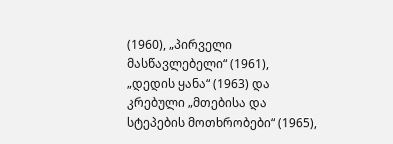(1960), „პირველი მასწავლებელი“ (1961), „დედის ყანა“ (1963) და კრებული „მთებისა და სტეპების მოთხრობები“ (1965),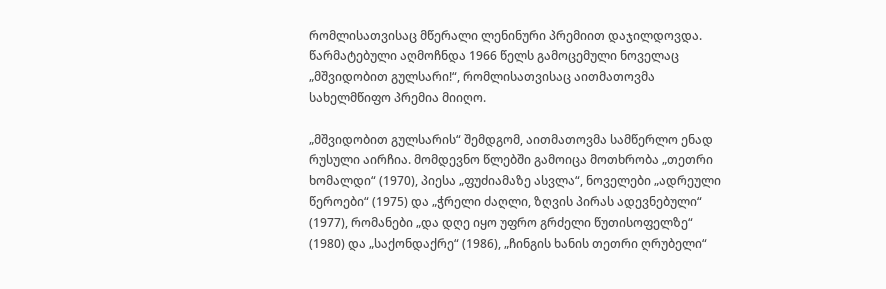რომლისათვისაც მწერალი ლენინური პრემიით დაჯილდოვდა. წარმატებული აღმოჩნდა 1966 წელს გამოცემული ნოველაც „მშვიდობით გულსარი!“, რომლისათვისაც აითმათოვმა სახელმწიფო პრემია მიიღო.

„მშვიდობით გულსარის“ შემდგომ, აითმათოვმა სამწერლო ენად რუსული აირჩია. მომდევნო წლებში გამოიცა მოთხრობა „თეთრი ხომალდი“ (1970), პიესა „ფუძიამაზე ასვლა“, ნოველები „ადრეული წეროები“ (1975) და „ჭრელი ძაღლი, ზღვის პირას ადევნებული“ (1977), რომანები „და დღე იყო უფრო გრძელი წუთისოფელზე“ (1980) და „საქონდაქრე“ (1986), „ჩინგის ხანის თეთრი ღრუბელი“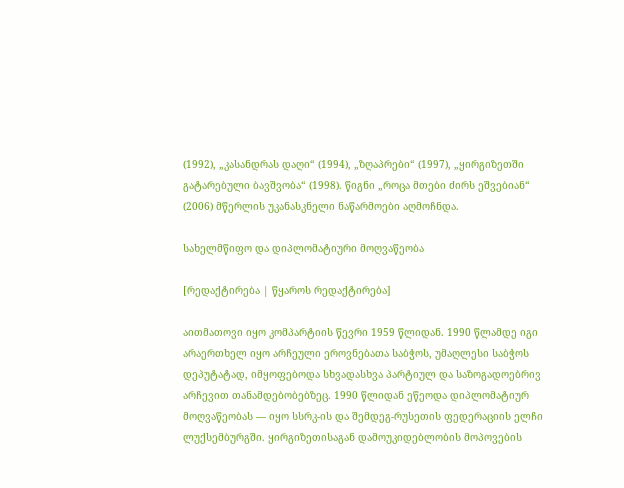(1992), „კასანდრას დაღი“ (1994), „ზღაპრები“ (1997), „ყირგიზეთში გატარებული ბავშვობა“ (1998). წიგნი „როცა მთები ძირს ეშვებიან“ (2006) მწერლის უკანასკნელი ნაწარმოები აღმოჩნდა.

სახელმწიფო და დიპლომატიური მოღვაწეობა

[რედაქტირება | წყაროს რედაქტირება]

აითმათოვი იყო კომპარტიის წევრი 1959 წლიდან. 1990 წლამდე იგი არაერთხელ იყო არჩეული ეროვნებათა საბჭოს, უმაღლესი საბჭოს დეპუტატად, იმყოფებოდა სხვადასხვა პარტიულ და საზოგადოებრივ არჩევით თანამდებობებზეც. 1990 წლიდან ეწეოდა დიპლომატიურ მოღვაწეობას — იყო სსრკ-ის და შემდეგ-რუსეთის ფედერაციის ელჩი ლუქსემბურგში. ყირგიზეთისაგან დამოუკიდებლობის მოპოვების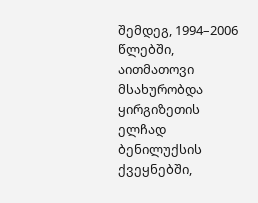შემდეგ, 1994–2006 წლებში, აითმათოვი მსახურობდა ყირგიზეთის ელჩად ბენილუქსის ქვეყნებში,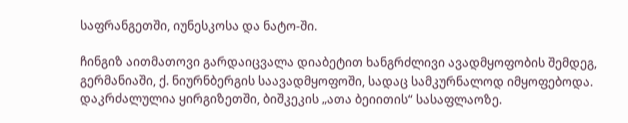საფრანგეთში, იუნესკოსა და ნატო-ში.

ჩინგიზ აითმათოვი გარდაიცვალა დიაბეტით ხანგრძლივი ავადმყოფობის შემდეგ, გერმანიაში, ქ. ნიურნბერგის საავადმყოფოში, სადაც სამკურნალოდ იმყოფებოდა. დაკრძალულია ყირგიზეთში, ბიშკეკის „ათა ბეიითის“ სასაფლაოზე.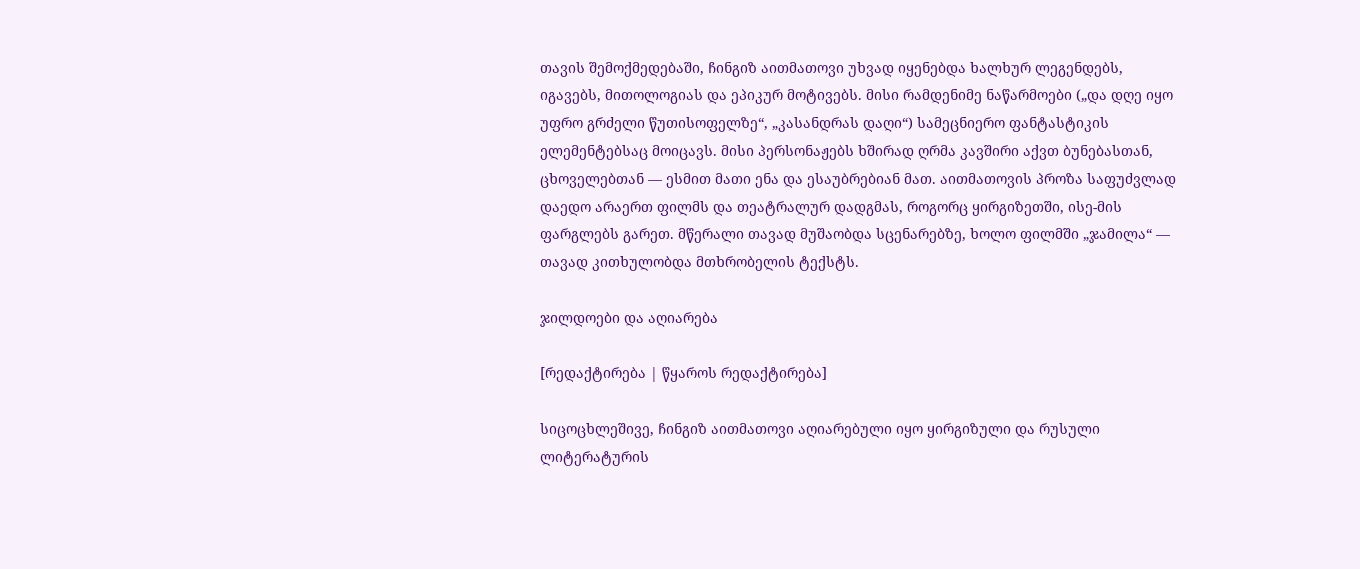თავის შემოქმედებაში, ჩინგიზ აითმათოვი უხვად იყენებდა ხალხურ ლეგენდებს, იგავებს, მითოლოგიას და ეპიკურ მოტივებს. მისი რამდენიმე ნაწარმოები („და დღე იყო უფრო გრძელი წუთისოფელზე“, „კასანდრას დაღი“) სამეცნიერო ფანტასტიკის ელემენტებსაც მოიცავს. მისი პერსონაჟებს ხშირად ღრმა კავშირი აქვთ ბუნებასთან, ცხოველებთან — ესმით მათი ენა და ესაუბრებიან მათ. აითმათოვის პროზა საფუძვლად დაედო არაერთ ფილმს და თეატრალურ დადგმას, როგორც ყირგიზეთში, ისე-მის ფარგლებს გარეთ. მწერალი თავად მუშაობდა სცენარებზე, ხოლო ფილმში „ჯამილა“ — თავად კითხულობდა მთხრობელის ტექსტს.

ჯილდოები და აღიარება

[რედაქტირება | წყაროს რედაქტირება]

სიცოცხლეშივე, ჩინგიზ აითმათოვი აღიარებული იყო ყირგიზული და რუსული ლიტერატურის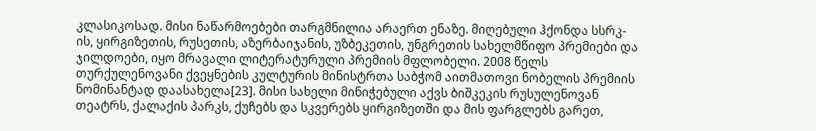კლასიკოსად. მისი ნაწარმოებები თარგმნილია არაერთ ენაზე. მიღებული ჰქონდა სსრკ-ის, ყირგიზეთის, რუსეთის, აზერბაიჯანის, უზბეკეთის, უნგრეთის სახელმწიფო პრემიები და ჯილდოები, იყო მრავალი ლიტერატურული პრემიის მფლობელი. 2008 წელს თურქულენოვანი ქვეყნების კულტურის მინისტრთა საბჭომ აითმათოვი ნობელის პრემიის ნომინანტად დაასახელა[23]. მისი სახელი მინიჭებული აქვს ბიშკეკის რუსულენოვან თეატრს, ქალაქის პარკს, ქუჩებს და სკვერებს ყირგიზეთში და მის ფარგლებს გარეთ,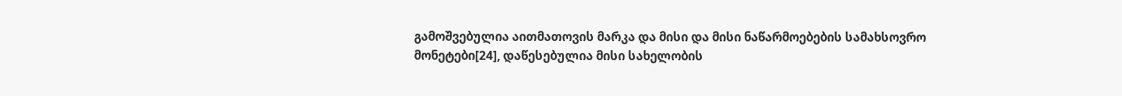გამოშვებულია აითმათოვის მარკა და მისი და მისი ნაწარმოებების სამახსოვრო მონეტები[24], დაწესებულია მისი სახელობის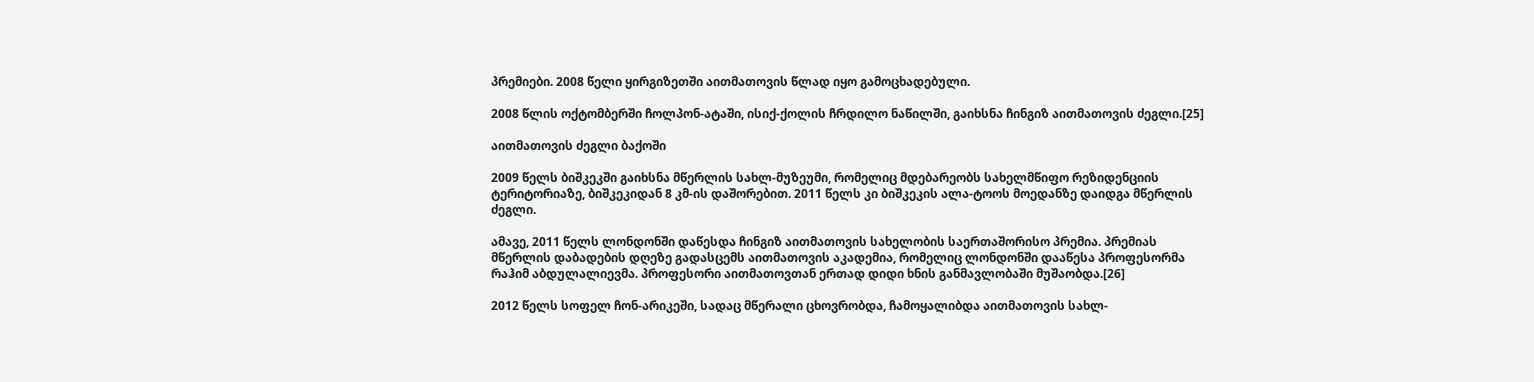პრემიები. 2008 წელი ყირგიზეთში აითმათოვის წლად იყო გამოცხადებული.

2008 წლის ოქტომბერში ჩოლპონ-ატაში, ისიქ-ქოლის ჩრდილო ნაწილში, გაიხსნა ჩინგიზ აითმათოვის ძეგლი.[25]

აითმათოვის ძეგლი ბაქოში

2009 წელს ბიშკეკში გაიხსნა მწერლის სახლ-მუზეუმი, რომელიც მდებარეობს სახელმწიფო რეზიდენციის ტერიტორიაზე, ბიშკეკიდან 8 კმ-ის დაშორებით. 2011 წელს კი ბიშკეკის ალა-ტოოს მოედანზე დაიდგა მწერლის ძეგლი.

ამავე, 2011 წელს ლონდონში დაწესდა ჩინგიზ აითმათოვის სახელობის საერთაშორისო პრემია. პრემიას მწერლის დაბადების დღეზე გადასცემს აითმათოვის აკადემია, რომელიც ლონდონში დააწესა პროფესორმა რაჰიმ აბდულალიევმა. პროფესორი აითმათოვთან ერთად დიდი ხნის განმავლობაში მუშაობდა.[26]

2012 წელს სოფელ ჩონ-არიკეში, სადაც მწერალი ცხოვრობდა, ჩამოყალიბდა აითმათოვის სახლ-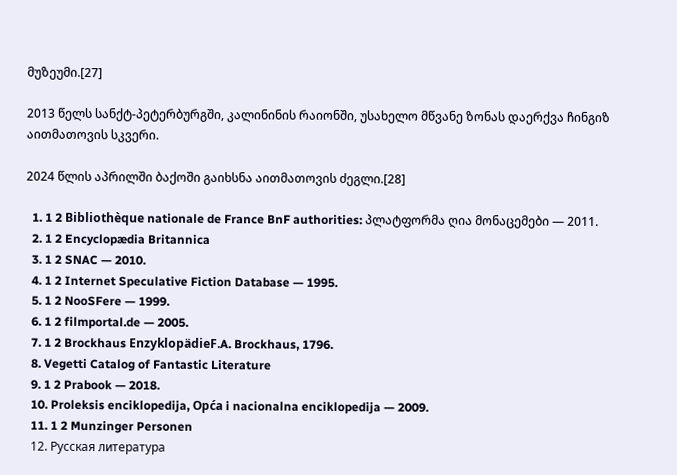მუზეუმი.[27]

2013 წელს სანქტ-პეტერბურგში, კალინინის რაიონში, უსახელო მწვანე ზონას დაერქვა ჩინგიზ აითმათოვის სკვერი.

2024 წლის აპრილში ბაქოში გაიხსნა აითმათოვის ძეგლი.[28]

  1. 1 2 Bibliothèque nationale de France BnF authorities: პლატფორმა ღია მონაცემები — 2011.
  2. 1 2 Encyclopædia Britannica
  3. 1 2 SNAC — 2010.
  4. 1 2 Internet Speculative Fiction Database — 1995.
  5. 1 2 NooSFere — 1999.
  6. 1 2 filmportal.de — 2005.
  7. 1 2 Brockhaus EnzyklopädieF.A. Brockhaus, 1796.
  8. Vegetti Catalog of Fantastic Literature
  9. 1 2 Prabook — 2018.
  10. Proleksis enciklopedija, Opća i nacionalna enciklopedija — 2009.
  11. 1 2 Munzinger Personen
  12. Русская литература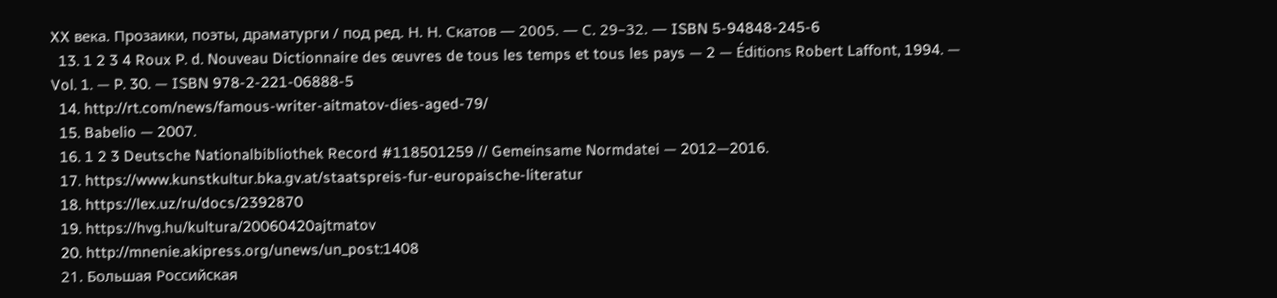XX века. Прозаики, поэты, драматурги / под ред. Н. Н. Скатов — 2005. — С. 29–32. — ISBN 5-94848-245-6
  13. 1 2 3 4 Roux P. d. Nouveau Dictionnaire des œuvres de tous les temps et tous les pays — 2 — Éditions Robert Laffont, 1994. — Vol. 1. — P. 30. — ISBN 978-2-221-06888-5
  14. http://rt.com/news/famous-writer-aitmatov-dies-aged-79/
  15. Babelio — 2007.
  16. 1 2 3 Deutsche Nationalbibliothek Record #118501259 // Gemeinsame Normdatei — 2012—2016.
  17. https://www.kunstkultur.bka.gv.at/staatspreis-fur-europaische-literatur
  18. https://lex.uz/ru/docs/2392870
  19. https://hvg.hu/kultura/20060420ajtmatov
  20. http://mnenie.akipress.org/unews/un_post:1408
  21. Большая Российская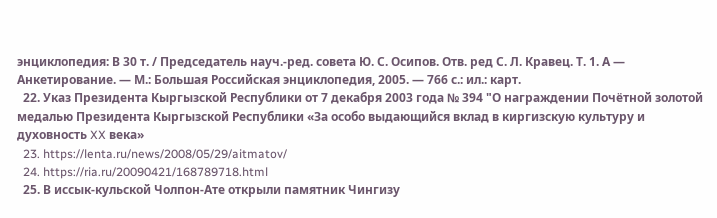энциклопедия: В 30 т. / Председатель науч.-ред. совета Ю. С. Осипов. Отв. ред С. Л. Кравец. Т. 1. А — Анкетирование. — М.: Большая Российская энциклопедия, 2005. — 766 с.: ил.: карт.
  22. Указ Президента Кыргызской Республики от 7 декабря 2003 года № 394 "О награждении Почётной золотой медалью Президента Кыргызской Республики «За особо выдающийся вклад в киргизскую культуру и духовность XX века»
  23. https://lenta.ru/news/2008/05/29/aitmatov/
  24. https://ria.ru/20090421/168789718.html
  25. В иссык-кульской Чолпон-Ате открыли памятник Чингизу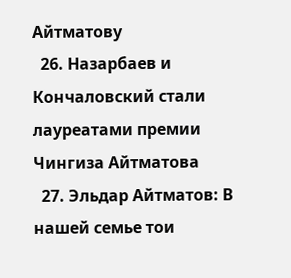Айтматову
  26. Назарбаев и Кончаловский стали лауреатами премии Чингиза Айтматова
  27. Эльдар Айтматов: В нашей семье тои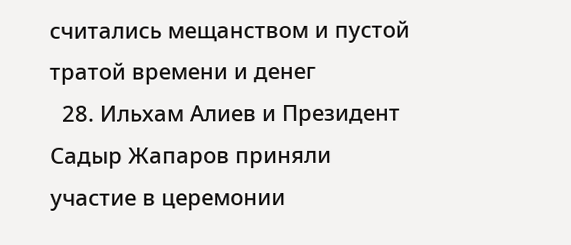считались мещанством и пустой тратой времени и денег
  28. Ильхам Алиев и Президент Садыр Жапаров приняли участие в церемонии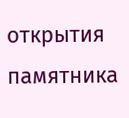открытия памятника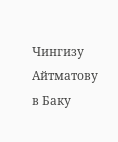Чингизу Айтматову в Баку